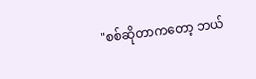"စစ်ဆိုတာကတော့ ဘယ်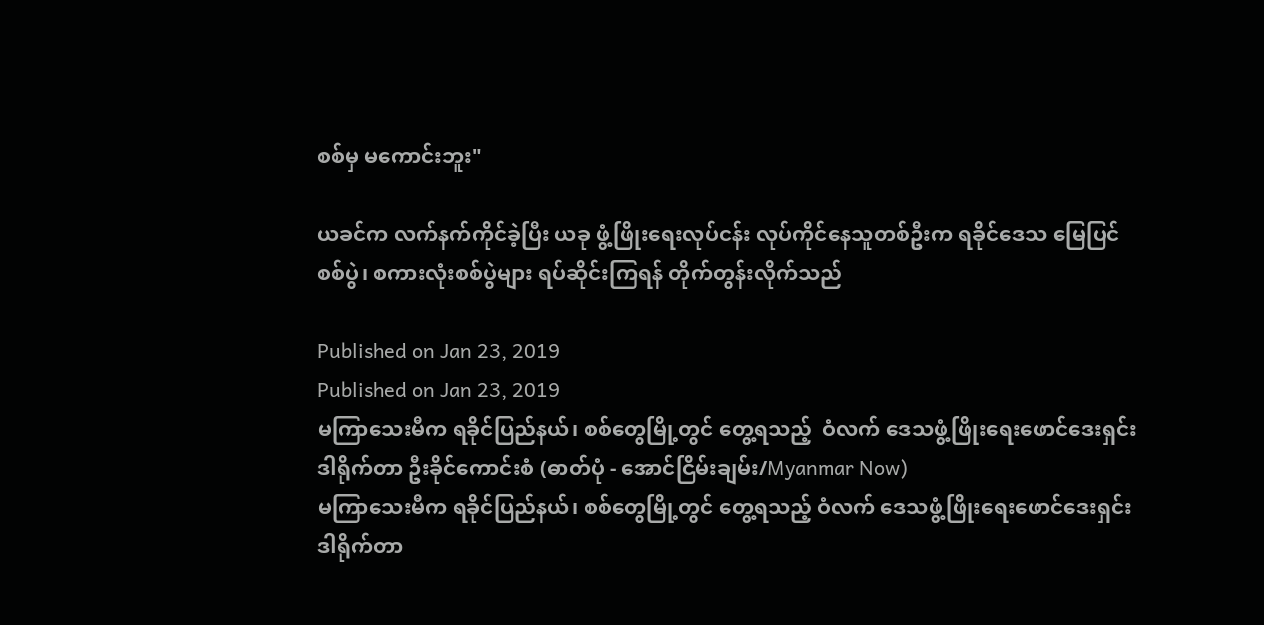စစ်မှ မကောင်းဘူး"

ယခင်က လက်နက်ကိုင်ခဲ့ပြီး ယခု ဖွံ့ဖြိုးရေးလုပ်ငန်း လုပ်ကိုင်နေသူတစ်ဦးက ရခိုင်ဒေသ မြေပြင်စစ်ပွဲ၊ စကားလုံးစစ်ပွဲများ ရပ်ဆိုင်းကြရန် တိုက်တွန်းလိုက်သည်

Published on Jan 23, 2019
Published on Jan 23, 2019
မကြာသေးမီက ရခိုင်ပြည်နယ်၊ စစ်တွေမြို့တွင် တွေ့ရသည့်  ဝံလက် ဒေသဖွံ့ဖြိုးရေးဖောင်ဒေးရှင်း ဒါရိုက်တာ ဦးခိုင်ကောင်းစံ (ဓာတ်ပုံ - အောင်ငြိမ်းချမ်း/Myanmar Now)
မကြာသေးမီက ရခိုင်ပြည်နယ်၊ စစ်တွေမြို့တွင် တွေ့ရသည့် ဝံလက် ဒေသဖွံ့ဖြိုးရေးဖောင်ဒေးရှင်း ဒါရိုက်တာ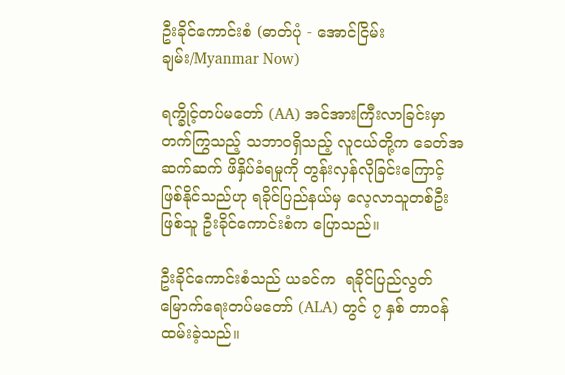ဦးခိုင်ကောင်းစံ (ဓာတ်ပုံ - အောင်ငြိမ်းချမ်း/Myanmar Now)

ရက္ခိုင့်တပ်မတော် (AA) အင်အားကြီးလာခြင်းမှာ တက်ကြွသည့် သဘာဝရှိသည့် လူငယ်တို့က ခေတ်အဆက်ဆက် ဖိနှိပ်ခံရမှုကို တွန်းလှန်လိုခြင်းကြောင့် ဖြစ်နိုင်သည်ဟု ရခိုင်ပြည်နယ်မှ လေ့လာသူတစ်ဦးဖြစ်သူ ဦးခိုင်ကောင်းစံက ပြောသည်။

ဦးခိုင်ကောင်းစံသည် ယခင်က  ရခိုင်ပြည်လွတ်မြောက်ရေးတပ်မတော် (ALA) တွင် ၇ နှစ် တာဝန်ထမ်းခဲ့သည်။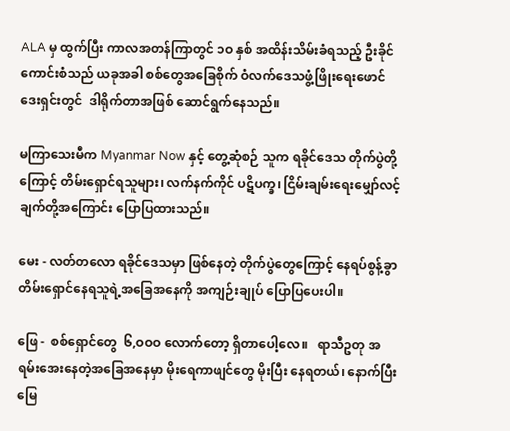ALA မှ ထွက်ပြီး ကာလအတန်ကြာတွင် ၁ဝ နှစ် အထိန်းသိမ်းခံရသည့် ဦးခိုင်ကောင်းစံသည် ယခုအခါ စစ်တွေအခြေစိုက် ဝံလက်ဒေသဖွံ့ဖြိုးရေးဖောင်ဒေးရှင်းတွင်  ဒါရိုက်တာအဖြစ် ဆောင်ရွက်နေသည်။

မကြာသေးမီက Myanmar Now နှင့် တွေ့ဆုံစဉ် သူက ရခိုင်ဒေသ တိုက်ပွဲတို့ကြောင့် တိမ်းရှောင်ရသူများ၊ လက်နက်ကိုင် ပဋိပက္ခ၊ ငြိမ်းချမ်းရေးမျှော်လင့်ချက်တို့အကြောင်း ပြောပြထားသည်။

မေး - လတ်တလော ရခိုင်ဒေသမှာ ဖြစ်နေတဲ့ တိုက်ပွဲတွေကြောင့် နေရပ်စွန့်ခွာ တိမ်းရှောင်နေရသူရဲ့အခြေအနေကို အကျဉ်းချုပ် ပြောပြပေးပါ။

ဖြေ -  စစ်ရှောင်တွေ  ၆,ဝဝဝ လောက်တော့ ရှိတာပေါ့လေ။   ရာသီဥတု အရမ်းအေးနေတဲ့အခြေအနေမှာ မိုးရေကာဖျင်တွေ မိုးပြီး နေရတယ်၊ နောက်ပြီး မြေ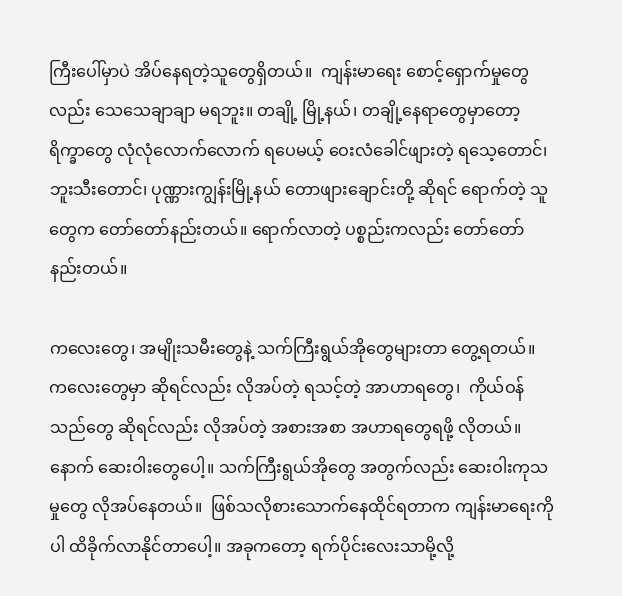ကြီးပေါ်မှာပဲ အိပ်နေရတဲ့သူတွေရှိတယ်။  ကျန်းမာရေး စောင့်ရှောက်မှုတွေလည်း သေသေချာချာ မရဘူး။ တချို့ မြို့နယ်၊ တချို့နေရာတွေမှာတော့ ရိက္ခာတွေ လုံလုံလောက်လောက် ရပေမယ့် ဝေးလံခေါင်ဖျားတဲ့ ရသေ့တောင်၊ ဘူးသီးတောင်၊ ပုဏ္ဏားကျွန်းမြို့နယ် တောဖျားချောင်းတို့ ဆိုရင် ရောက်တဲ့ သူတွေက တော်တော်နည်းတယ်။ ရောက်လာတဲ့ ပစ္စည်းကလည်း တော်တော် နည်းတယ်။

ကလေးတွေ၊ အမျိုးသမီးတွေနဲ့ သက်ကြီးရွယ်အိုတွေများတာ တွေ့ရတယ်။ ကလေးတွေမှာ ဆိုရင်လည်း လိုအပ်တဲ့ ရသင့်တဲ့ အာဟာရတွေ၊  ကိုယ်ဝန်သည်တွေ ဆိုရင်လည်း လိုအပ်တဲ့ အစားအစာ အဟာရတွေရဖို့ လိုတယ်။ နောက် ဆေးဝါးတွေပေါ့။ သက်ကြီးရွယ်အိုတွေ အတွက်လည်း ဆေးဝါးကုသမှုတွေ လိုအပ်နေတယ်။  ဖြစ်သလိုစားသောက်နေထိုင်ရတာက ကျန်းမာရေးကိုပါ ထိခိုက်လာနိုင်တာပေါ့။ အခုကတော့ ရက်ပိုင်းလေးသာမို့လို့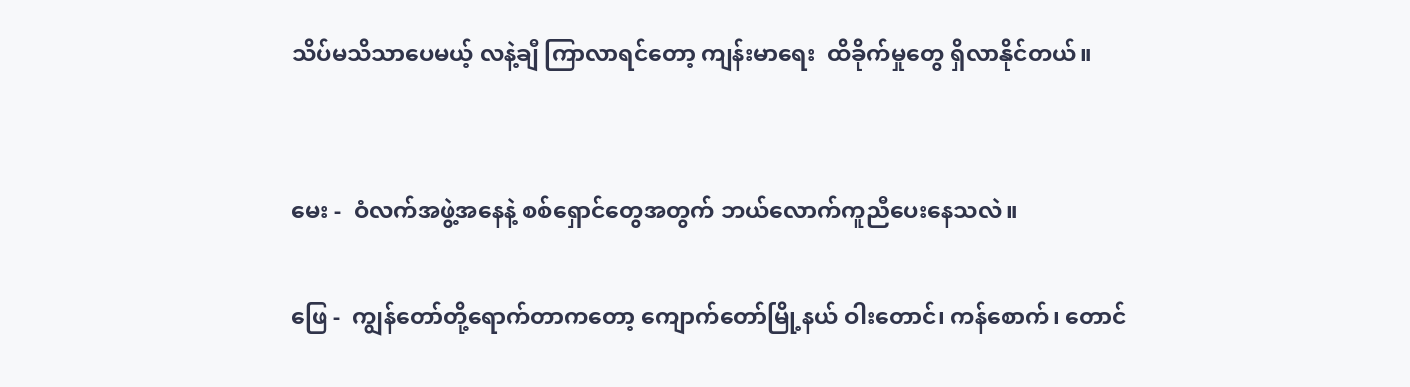သိပ်မသိသာပေမယ့် လနဲ့ချီ ကြာလာရင်တော့ ကျန်းမာရေး  ထိခိုက်မှုတွေ ရှိလာနိုင်တယ်။


မေး -  ဝံလက်အဖွဲ့အနေနဲ့ စစ်ရှောင်တွေအတွက် ဘယ်လောက်ကူညီပေးနေသလဲ။

ဖြေ -  ကျွန်တော်တို့ရောက်တာကတော့ ကျောက်တော်မြို့နယ် ဝါးတောင်၊ ကန်စောက်၊ တောင်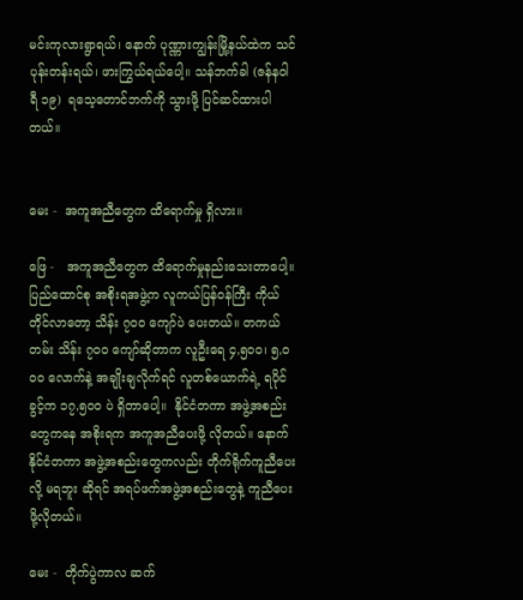မင်းကုလားရွာရယ်၊ နောက် ပုဏ္ဏားကျွန်းမြို့နယ်ထဲက သင်ပုန်းတန်းရယ်၊ ဖားကြွယ်ရယ်ပေါ့။ သန်ဘက်ခါ (ဇန်နဝါရီ ၁၉)  ရသေ့တောင်ဘက်ကို သွားဖို့ ပြင်ဆင်ထားပါတယ်။


မေး -  အကူအညီတွေက ထိရောက်မှု ရှိလား။

ဖြေ -   အကူအညီတွေက ထိရောက်မှုနည်းသေးတာပေါ့။ ပြည်ထောင်စု အစိုးရအဖွဲ့က လူကယ်ပြန်ဝန်ကြီး ကိုယ်တိုင်လာတော့ သိန်း ၇ဝဝ ကျော်ပဲ ပေးတယ်။ တကယ်တမ်း သိန်း ၇ဝဝ ကျော်ဆိုတာက လူဦးရေ ၄,၅ဝဝ၊ ၅,ဝဝဝ လောက်နဲ့ အချိုးချလိုက်ရင် လူတစ်ယောက်ရဲ့ ရပိုင်ခွင့်က ၁၇,၅ဝဝ ပဲ ရှိတာပေါ့။  နိုင်ငံတကာ အဖွဲ့အစည်းတွေကနေ အစိုးရက အကူအညီပေးဖို့ လိုတယ်။ နောက်နိုင်ငံတကာ အဖွဲ့အစည်းတွေကလည်း တိုက်ရိုက်ကူညီပေးလို့ မရဘူး ဆိုရင် အရပ်ဖက်အဖွဲ့အစည်းတွေနဲ့ ကူညီပေးဖို့လိုတယ်။

မေး -  တိုက်ပွဲကာလ ဆက်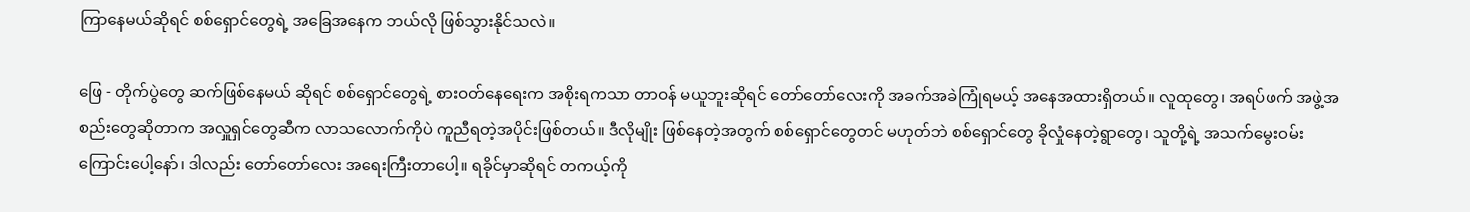ကြာနေမယ်ဆိုရင် စစ်ရှောင်တွေရဲ့ အခြေအနေက ဘယ်လို ဖြစ်သွားနိုင်သလဲ။

ဖြေ - တိုက်ပွဲတွေ ဆက်ဖြစ်နေမယ် ဆိုရင် စစ်ရှောင်တွေရဲ့ စားဝတ်နေရေးက အစိုးရကသာ တာဝန် မယူဘူးဆိုရင် တော်တော်လေးကို အခက်အခဲကြုံရမယ့် အနေအထားရှိတယ်။ လူထုတွေ၊ အရပ်ဖက် အဖွဲ့အစည်းတွေဆိုတာက အလှူရှင်တွေဆီက လာသလောက်ကိုပဲ ကူညီရတဲ့အပိုင်းဖြစ်တယ်။ ဒီလိုမျိုး ဖြစ်နေတဲ့အတွက် စစ်ရှောင်တွေတင် မဟုတ်ဘဲ စစ်ရှောင်တွေ ခိုလှုံနေတဲ့ရွာတွေ၊ သူတို့ရဲ့ အသက်မွေးဝမ်းကြောင်းပေါ့နော်၊ ဒါလည်း တော်တော်လေး အရေးကြီးတာပေါ့။ ရခိုင်မှာဆိုရင် တကယ့်ကို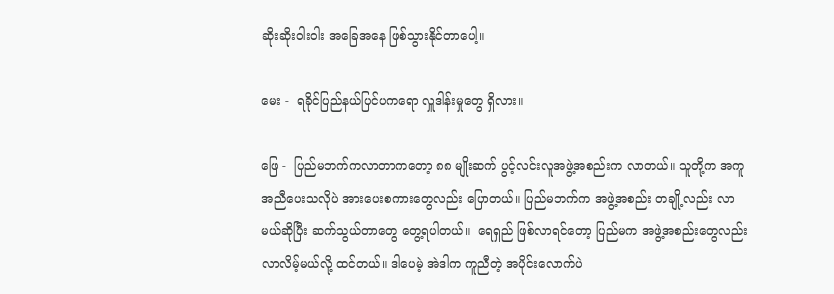ဆိုးဆိုးဝါးဝါး အခြေအနေ ဖြစ်သွားနိုင်တာပေါ့။

မေး -  ရခိုင်ပြည်နယ်ပြင်ပကရော လှူဒါန်းမှုတွေ ရှိလား။

ဖြေ -  ပြည်မဘက်ကလာတာကတော့ ၈၈ မျိုးဆက် ပွင့်လင်းလူအဖွဲ့အစည်းက လာတယ်။ သူတို့က အကူအညီပေးသလိုပဲ အားပေးစကားတွေလည်း ပြောတယ်။ ပြည်မဘက်က အဖွဲ့အစည်း တချို့လည်း လာမယ်ဆိုပြီး ဆက်သွယ်တာတွေ တွေ့ရပါတယ်။  ရေရှည် ဖြစ်လာရင်တော့ ပြည်မက အဖွဲ့အစည်းတွေလည်း လာလိမ့်မယ်လို့ ထင်တယ်။ ဒါပေမဲ့ အဲဒါက ကူညီတဲ့ အပိုင်းလောက်ပဲ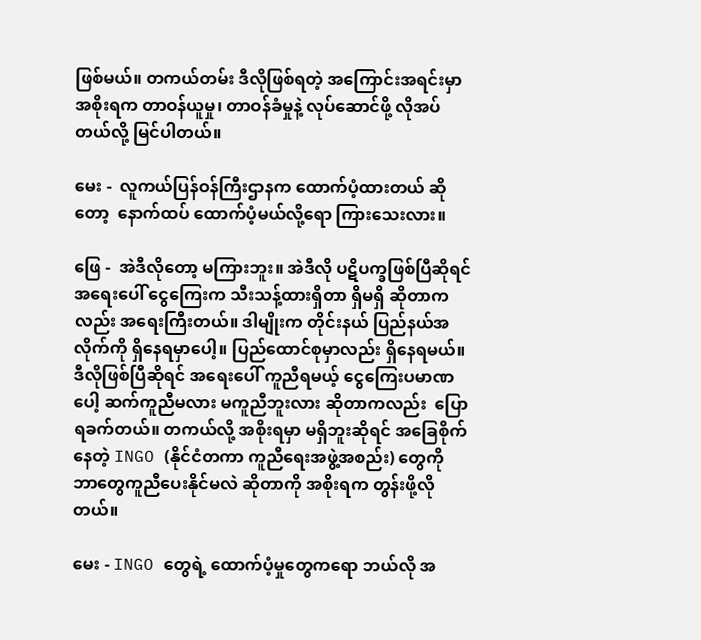ဖြစ်မယ်။ တကယ်တမ်း ဒီလိုဖြစ်ရတဲ့ အကြောင်းအရင်းမှာ အစိုးရက တာဝန်ယူမှု၊ တာဝန်ခံမှုနဲ့ လုပ်ဆောင်ဖို့ လိုအပ်တယ်လို့ မြင်ပါတယ်။

မေး -  လူကယ်ပြန်ဝန်ကြီးဌာနက ထောက်ပံ့ထားတယ် ဆိုတော့  နောက်ထပ် ထောက်ပံ့မယ်လို့ရော ကြားသေးလား။

ဖြေ -  အဲဒီလိုတော့ မကြားဘူး။ အဲဒီလို ပဋိပက္ခဖြစ်ပြီဆိုရင် အရေးပေါ် ငွေကြေးက သီးသန့်ထားရှိတာ ရှိမရှိ ဆိုတာကလည်း အရေးကြီးတယ်။ ဒါမျိုးက တိုင်းနယ် ပြည်နယ်အလိုက်ကို ရှိနေရမှာပေါ့။ ပြည်ထောင်စုမှာလည်း ရှိနေရမယ်။ ဒီလိုဖြစ်ပြီဆိုရင် အရေးပေါ် ကူညီရမယ့် ငွေကြေးပမာဏပေါ့ ဆက်ကူညီမလား မကူညီဘူးလား ဆိုတာကလည်း  ပြောရခက်တယ်။ တကယ်လို့ အစိုးရမှာ မရှိဘူးဆိုရင် အခြေစိုက်နေတဲ့ INGO (နိုင်ငံတကာ ကူညီရေးအဖွဲ့အစည်း) တွေကို   ဘာတွေကူညီပေးနိုင်မလဲ ဆိုတာကို အစိုးရက တွန်းဖို့လိုတယ်။

မေး - INGO တွေရဲ့ ထောက်ပံ့မှုတွေကရော ဘယ်လို အ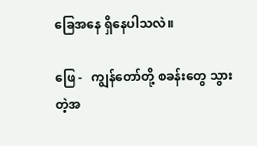ခြေအနေ ရှိနေပါသလဲ။

ဖြေ -   ကျွန်တော်တို့ စခန်းတွေ သွားတဲ့အ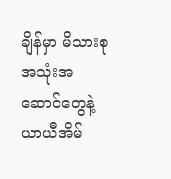ချိန်မှာ မိသားစုအသုံးအဆောင်တွေနဲ့ ယာယီအိမ်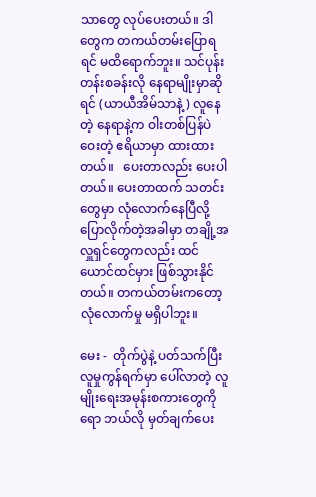သာတွေ လုပ်ပေးတယ်။ ဒါတွေက တကယ်တမ်းပြောရရင် မထိရောက်ဘူး။ သင်ပုန်းတန်းစခန်းလို နေရာမျိုးမှာဆိုရင် (ယာယီအိမ်သာနဲ့) လူနေတဲ့ နေရာနဲ့က ဝါးတစ်ပြန်ပဲဝေးတဲ့ ဧရိယာမှာ ထားထားတယ်။   ပေးတာလည်း ပေးပါတယ်။ ပေးတာထက် သတင်းတွေမှာ လုံလောက်နေပြီလို့ ပြောလိုက်တဲ့အခါမှာ တချို့အလှူရှင်တွေကလည်း ထင်ယောင်ထင်မှား ဖြစ်သွားနိုင်တယ်။ တကယ်တမ်းကတော့ လုံလောက်မှု မရှိပါဘူး။

မေး -  တိုက်ပွဲနဲ့ ပတ်သက်ပြီး လူမှုကွန်ရက်မှာ ပေါ်လာတဲ့ လူမျိုးရေးအမုန်းစကားတွေကိုရော ဘယ်လို မှတ်ချက်ပေး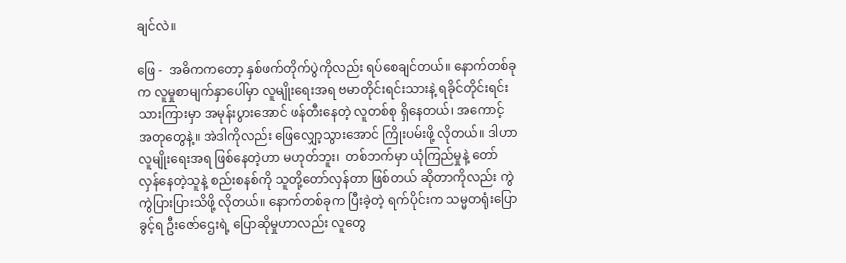ချင်လဲ။

ဖြေ -  အဓိကကတော့ နှစ်ဖက်တိုက်ပွဲကိုလည်း ရပ်စေချင်တယ်။ နောက်တစ်ခုက လူမှုစာမျက်နှာပေါ်မှာ လူမျိုးရေးအရ ဗမာတိုင်းရင်းသားနဲ့ ရခိုင်တိုင်းရင်းသားကြားမှာ အမုန်းပွားအောင် ဖန်တီးနေတဲ့ လူတစ်စု ရှိနေတယ်၊ အကောင့် အတုတွေနဲ့။ အဲဒါကိုလည်း ဖြေလျှော့သွားအောင် ကြိုးပမ်းဖို့ လိုတယ်။ ဒါဟာ လူမျိုးရေးအရ ဖြစ်နေတဲ့ဟာ မဟုတ်ဘူး၊  တစ်ဘက်မှာ ယုံကြည်မှုနဲ့ တော်လှန်နေတဲ့သူနဲ့ စည်းစနစ်ကို သူတို့တော်လှန်တာ ဖြစ်တယ် ဆိုတာကိုလည်း ကွဲကွဲပြားပြားသိဖို့ လိုတယ်။ နောက်တစ်ခုက ပြီးခဲ့တဲ့ ရက်ပိုင်းက သမ္မတရုံးပြောခွင့်ရ ဦးဇော်ဌေးရဲ့ ပြောဆိုမှုဟာလည်း လူတွေ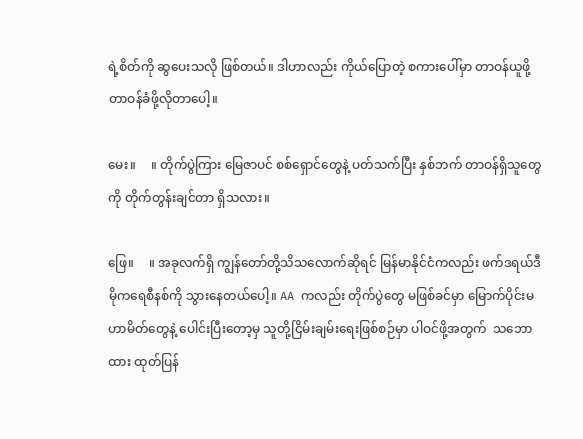ရဲ့စိတ်ကို ဆွပေးသလို ဖြစ်တယ်။ ဒါဟာလည်း ကိုယ်ပြောတဲ့ စကားပေါ်မှာ တာဝန်ယူဖို့ တာဝန်ခံဖို့လိုတာပေါ့။

မေး။     ။ တိုက်ပွဲကြား မြေဇာပင် စစ်ရှောင်တွေနဲ့ ပတ်သက်ပြီး နှစ်ဘက် တာဝန်ရှိသူတွေကို တိုက်တွန်းချင်တာ ရှိသလား။

ဖြေ။     ။ အခုလက်ရှိ ကျွန်တော်တို့သိသလောက်ဆိုရင် မြန်မာနိုင်ငံကလည်း ဖက်ဒရယ်ဒီမိုကရေစီနစ်ကို သွားနေတယ်ပေါ့။ AA ကလည်း တိုက်ပွဲတွေ မဖြစ်ခင်မှာ မြောက်ပိုင်းမဟာမိတ်တွေနဲ့ ပေါင်းပြီးတော့မှ သူတို့ငြိမ်းချမ်းရေးဖြစ်စဉ်မှာ ပါဝင်ဖို့အတွက်  သဘောထား ထုတ်ပြန်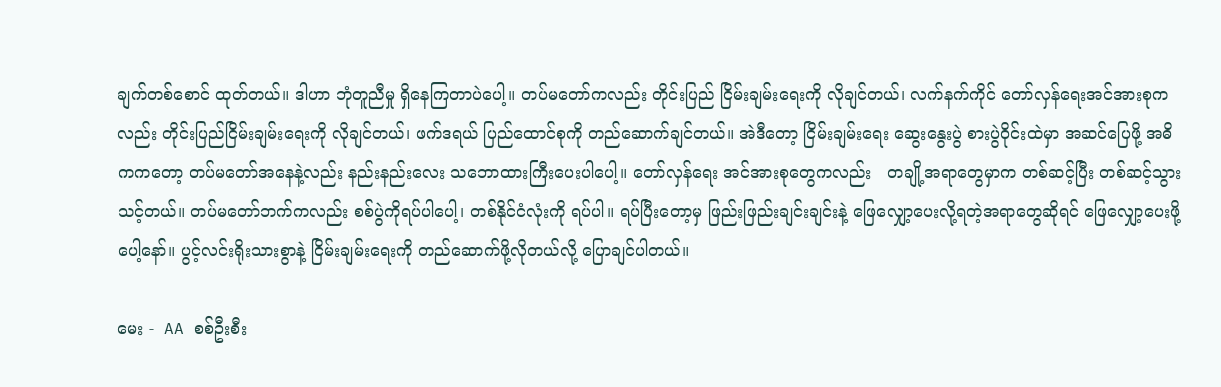ချက်တစ်စောင် ထုတ်တယ်။ ဒါဟာ ဘုံတူညီမှု ရှိနေကြတာပဲပေါ့။ တပ်မတော်ကလည်း တိုင်းပြည် ငြိမ်းချမ်းရေးကို လိုချင်တယ်၊ လက်နက်ကိုင် တော်လှန်ရေးအင်အားစုကလည်း တိုင်းပြည်ငြိမ်းချမ်းရေးကို လိုချင်တယ်၊ ဖက်ဒရယ် ပြည်ထောင်စုကို တည်ဆောက်ချင်တယ်။ အဲဒီတော့ ငြိမ်းချမ်းရေး ဆွေးနွေးပွဲ စားပွဲဝိုင်းထဲမှာ အဆင်ပြေဖို့ အဓိကကတော့ တပ်မတော်အနေနဲ့လည်း နည်းနည်းလေး သဘောထားကြီးပေးပါပေါ့။ တော်လှန်ရေး အင်အားစုတွေကလည်း   တချို့အရာတွေမှာက တစ်ဆင့်ပြီး တစ်ဆင့်သွားသင့်တယ်။ တပ်မတော်ဘက်ကလည်း စစ်ပွဲကိုရပ်ပါပေါ့၊ တစ်နိုင်ငံလုံးကို ရပ်ပါ။ ရပ်ပြီးတော့မှ ဖြည်းဖြည်းချင်းချင်းနဲ့ ဖြေလျှော့ပေးလို့ရတဲ့အရာတွေဆိုရင် ဖြေလျှော့ပေးဖို့ပေါ့နော်။ ပွင့်လင်းရိုးသားစွာနဲ့ ငြိမ်းချမ်းရေးကို တည်ဆောက်ဖို့လိုတယ်လို့ ပြောချင်ပါတယ်။

မေး -  AA စစ်ဦးစီး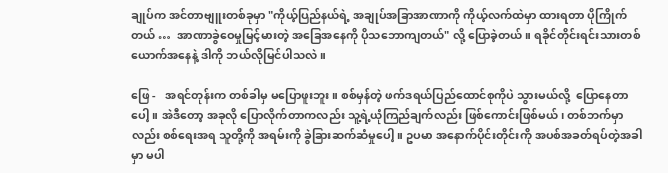ချုပ်က အင်တာဗျူးတစ်ခုမှာ "ကိုယ့်ပြည်နယ်ရဲ့ အချုပ်အခြာအာဏာကို ကိုယ့်လက်ထဲမှာ ထားရတာ ပိုကြိုက်တယ် …  အာဏာခွဲဝေမှုမြင့်မားတဲ့ အခြေအနေကို ပိုသဘောကျတယ်" လို့ ပြောခဲ့တယ်။ ရခိုင်တိုင်းရင်းသားတစ်ယောက်အနေနဲ့ ဒါကို ဘယ်လိုမြင်ပါသလဲ။

ဖြေ -   အရင်တုန်းက တစ်ခါမှ မပြောဖူးဘူး။ စစ်မှန်တဲ့ ဖက်ဒရယ်ပြည်ထောင်စုကိုပဲ သွားမယ်လို့  ပြောနေတာပေါ့။ အဲဒီတော့ အခုလို ပြောလိုက်တာကလည်း သူ့ရဲ့ယုံကြည်ချက်လည်း ဖြစ်ကောင်းဖြစ်မယ်၊ တစ်ဘက်မှာလည်း စစ်ရေးအရ သူတို့ကို အရမ်းကို ခွဲခြားဆက်ဆံမှုပေါ့။ ဥပမာ အနောက်ပိုင်းတိုင်းကို အပစ်အခတ်ရပ်တဲ့အခါမှာ မပါ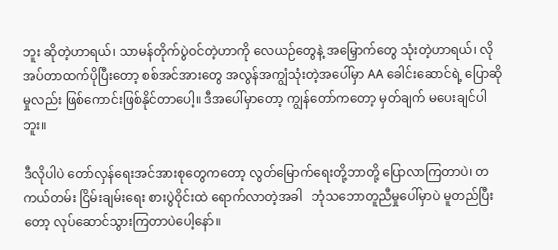ဘူး ဆိုတဲ့ဟာရယ်၊ သာမန်တိုက်ပွဲဝင်တဲ့ဟာကို လေယဉ်တွေနဲ့ အမြှောက်တွေ သုံးတဲ့ဟာရယ်၊ လိုအပ်တာထက်ပိုပြီးတော့ စစ်အင်အားတွေ အလွန်အကျွံသုံးတဲ့အပေါ်မှာ AA ခေါင်းဆောင်ရဲ့ ပြောဆိုမှုလည်း ဖြစ်ကောင်းဖြစ်နိုင်တာပေါ့။ ဒီအပေါ်မှာတော့ ကျွန်တော်ကတော့ မှတ်ချက် မပေးချင်ပါဘူး။

ဒီလိုပါပဲ တော်လှန်ရေးအင်အားစုတွေကတော့ လွတ်မြောက်ရေးတို့ဘာတို့ ပြောလာကြတာပဲ၊ တကယ်တမ်း ငြိမ်းချမ်းရေး စားပွဲဝိုင်းထဲ ရောက်လာတဲ့အခါ   ဘုံသဘောတူညီမှုပေါ်မှာပဲ မူတည်ပြီးတော့ လုပ်ဆောင်သွားကြတာပဲပေါ့နော်။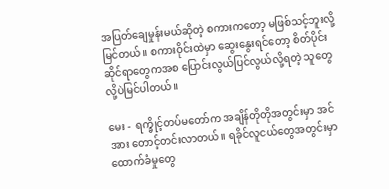အပြတ်ချေမှုန်းမယ်ဆိုတဲ့ စကားကတော့ မဖြစ်သင့်ဘူးလို့ မြင်တယ်။ စကားဝိုင်းထဲမှာ ဆွေးနွေးရင်တော့ စိတ်ပိုင်းဆိုင်ရာတွေကအစ ပြောင်းလွယ်ပြင်လွယ်လို့ရတဲ့ သူတွေလို့ပဲမြင်ပါတယ်။

မေး -  ရက္ခိုင့်တပ်မတော်က အချိန်တိုတိုအတွင်းမှာ အင်အား တောင့်တင်းလာတယ်။ ရခိုင်လူငယ်တွေအတွင်းမှာ ထောက်ခံမှုတွေ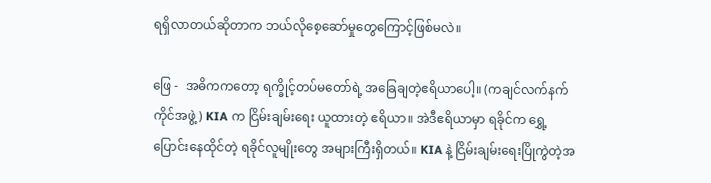ရရှိလာတယ်ဆိုတာက ဘယ်လိုစေ့ဆော်မှုတွေကြောင့်ဖြစ်မလဲ။

ဖြေ -  အဓိကကတော့ ရက္ခိုင့်တပ်မတော်ရဲ့ အခြေချတဲ့ဧရိယာပေါ့။ (ကချင်လက်နက်ကိုင်အဖွဲ့) KIA က ငြိမ်းချမ်းရေး ယူထားတဲ့ ဧရိယာ။ အဲဒီဧရိယာမှာ ရခိုင်က ရွှေ့ပြောင်းနေထိုင်တဲ့ ရခိုင်လူမျိုးတွေ အများကြီးရှိတယ်။ KIA နဲ့ ငြိမ်းချမ်းရေးပြိုကွဲတဲ့အ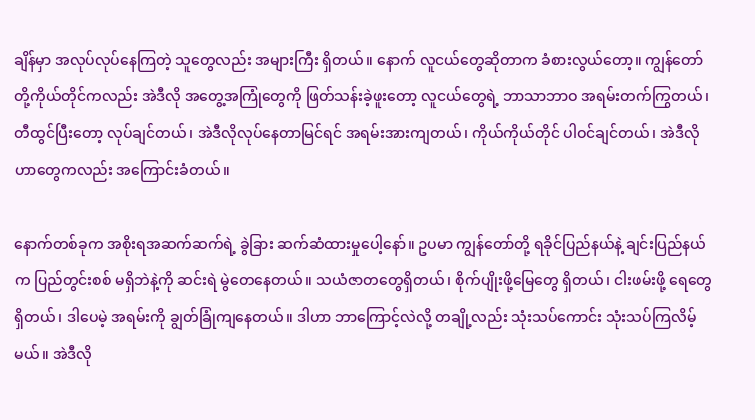ချိန်မှာ အလုပ်လုပ်နေကြတဲ့ သူတွေလည်း အများကြီး ရှိတယ်။ နောက် လူငယ်တွေဆိုတာက ခံစားလွယ်တော့။ ကျွန်တော်တို့ကိုယ်တိုင်ကလည်း အဲဒီလို အတွေ့အကြုံတွေကို ဖြတ်သန်းခဲ့ဖူးတော့ လူငယ်တွေရဲ့ ဘာသာဘာဝ အရမ်းတက်ကြွတယ်၊ တီထွင်ပြီးတော့ လုပ်ချင်တယ်၊ အဲဒီလိုလုပ်နေတာမြင်ရင် အရမ်းအားကျတယ်၊ ကိုယ်ကိုယ်တိုင် ပါဝင်ချင်တယ်၊ အဲဒီလိုဟာတွေကလည်း အကြောင်းခံတယ်။

နောက်တစ်ခုက အစိုးရအဆက်ဆက်ရဲ့ ခွဲခြား ဆက်ဆံထားမှုပေါ့နော်။ ဥပမာ ကျွန်တော်တို့ ရခိုင်ပြည်နယ်နဲ့ ချင်းပြည်နယ်က ပြည်တွင်းစစ် မရှိဘဲနဲ့ကို ဆင်းရဲ မွဲတေနေတယ်။ သယံဇာတတွေရှိတယ်၊ စိုက်ပျိုးဖို့မြေတွေ ရှိတယ်၊ ငါးဖမ်းဖို့ ရေတွေ ရှိတယ်၊ ဒါပေမဲ့ အရမ်းကို ချွတ်ခြုံကျနေတယ်။ ဒါဟာ ဘာကြောင့်လဲလို့ တချို့လည်း သုံးသပ်ကောင်း သုံးသပ်ကြလိမ့်မယ်။ အဲဒီလို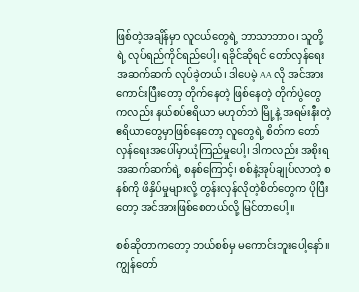ဖြစ်တဲ့အချိန်မှာ လူငယ်တွေရဲ့ ဘာသာဘာဝ၊ သူတို့ရဲ့ လုပ်ရည်ကိုင်ရည်ပေါ့၊ ရခိုင်ဆိုရင် တော်လှန်ရေး အဆက်ဆက် လုပ်ခဲ့တယ်၊ ဒါပေမဲ့ AA လို အင်အားကောင်းပြီးတော့ တိုက်နေတဲ့ ဖြစ်နေတဲ့ တိုက်ပွဲတွေကလည်း နယ်စပ်ဧရိယာ မဟုတ်ဘဲ မြို့နဲ့ အရမ်းနီးတဲ့ ဧရိယာတွေမှာဖြစ်နေတော့ လူတွေရဲ့ စိတ်က တော်လှန်ရေးအပေါ်မှာယုံကြည်မှုပေါ့၊ ဒါကလည်း အစိုးရအဆက်ဆက်ရဲ့ စနစ်ကြောင့်၊ စစ်နဲ့အုပ်ချုပ်လာတဲ့ စနစ်ကို ဖိနှိပ်မှုများလို့ တွန်းလှန်လိုတဲ့စိတ်တွေက ပိုပြီးတော့ အင်အားဖြစ်စေတယ်လို့ မြင်တာပေါ့။

စစ်ဆိုတာကတော့ ဘယ်စစ်မှ မကောင်းဘူးပေါ့နော်။   ကျွန်တော်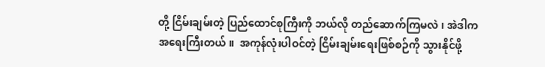တို့ ငြိမ်းချမ်းတဲ့ ပြည်ထောင်စုကြီးကို ဘယ်လို တည်ဆောက်ကြမလဲ၊ အဲဒါက အရေးကြီးတယ်။  အကုန်လုံးပါဝင်တဲ့ ငြိမ်းချမ်းရေးဖြစ်စဉ်ကို သွားနိုင်ဖို့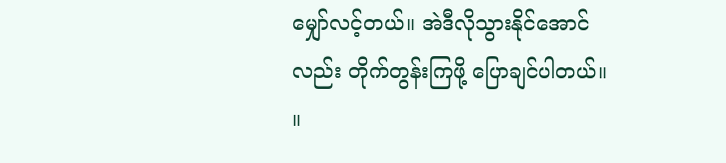မျှော်လင့်တယ်။ အဲဒီလိုသွားနိုင်အောင်လည်း တိုက်တွန်းကြဖို့ ပြောချင်ပါတယ်။      ။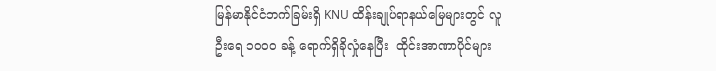မြန်မာနိုင်ငံဘက်ခြမ်းရှိ KNU ထိန်းချုပ်ရာနယ်မြေများတွင် လူဦးရေ ၁၀၀၀ ခန့် ရောက်ရှိခိုလှုံနေပြီး  ထိုင်းအာဏာပိုင်များ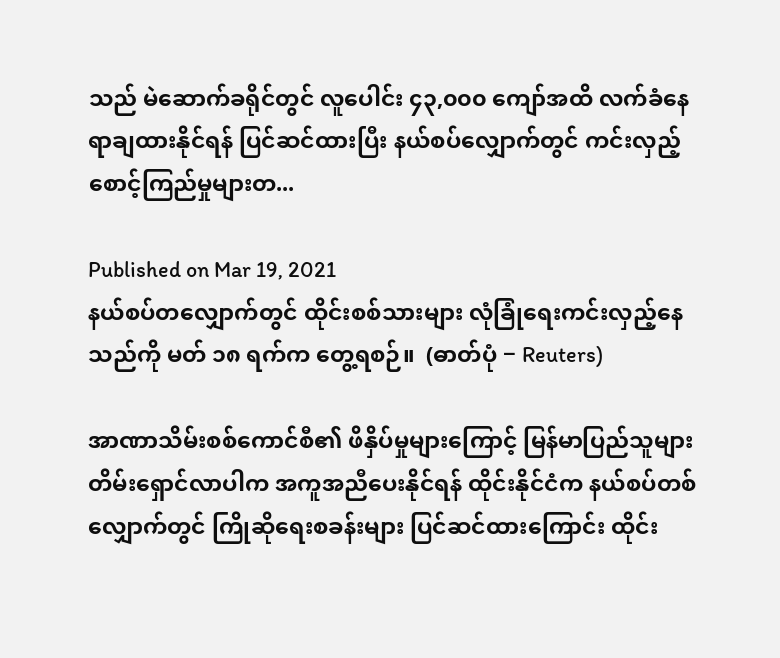သည် မဲဆောက်ခရိုင်တွင် လူပေါင်း ၄၃,၀၀၀ ကျော်အထိ လက်ခံနေရာချထားနိုင်ရန် ပြင်ဆင်ထားပြီး နယ်စပ်လျှောက်တွင် ကင်းလှည့်စောင့်ကြည်မှုများတ...

Published on Mar 19, 2021
နယ်စပ်တလျှောက်တွင် ထိုင်းစစ်သားများ လုံခြုံရေးကင်းလှည့်နေသည်ကို မတ် ၁၈ ရက်က တွေ့ရစဉ်။  (ဓာတ်ပုံ − Reuters)

အာဏာသိမ်းစစ်ကောင်စီ၏ ဖိနှိပ်မှုများကြောင့် မြန်မာပြည်သူများ တိမ်းရှောင်လာပါက အကူအညီပေးနိုင်ရန် ထိုင်းနိုင်ငံက နယ်စပ်တစ်လျှောက်တွင် ကြိုဆိုရေးစခန်းများ ပြင်ဆင်ထားကြောင်း ထိုင်း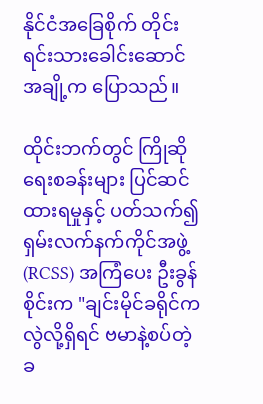နိုင်ငံအခြေစိုက် တိုင်းရင်းသားခေါင်းဆောင်အချို့က ပြောသည်။

ထိုင်းဘက်တွင် ကြိုဆိုရေးစခန်းများ ပြင်ဆင်ထားရမှုနှင့် ပတ်သက်၍ ရှမ်းလက်နက်ကိုင်အဖွဲ့ (RCSS) အကြံပေး ဦးခွန်စိုင်းက "ချင်းမိုင်ခရိုင်က လွဲလို့ရှိရင် ဗမာနဲ့စပ်တဲ့ ခ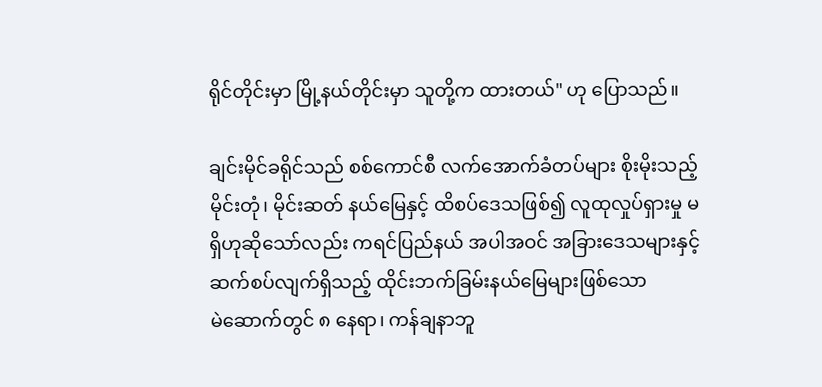ရိုင်တိုင်းမှာ မြို့နယ်တိုင်းမှာ သူတို့က ထားတယ်" ဟု ပြောသည်။

ချင်းမိုင်ခရိုင်သည် စစ်ကောင်စီ လက်အောက်ခံတပ်များ စိုးမိုးသည့် မိုင်းတုံ၊ မိုင်းဆတ် နယ်မြေနှင့် ထိစပ်ဒေသဖြစ်၍ လူထုလှုပ်ရှားမှု မရှိဟုဆိုသော်လည်း ကရင်ပြည်နယ် အပါအဝင် အခြားဒေသများနှင့် ဆက်စပ်လျက်ရှိသည့် ထိုင်းဘက်ခြမ်းနယ်မြေများဖြစ်သော မဲ‌ဆောက်တွင် ၈ နေရာ၊ ကန်ချနာဘူ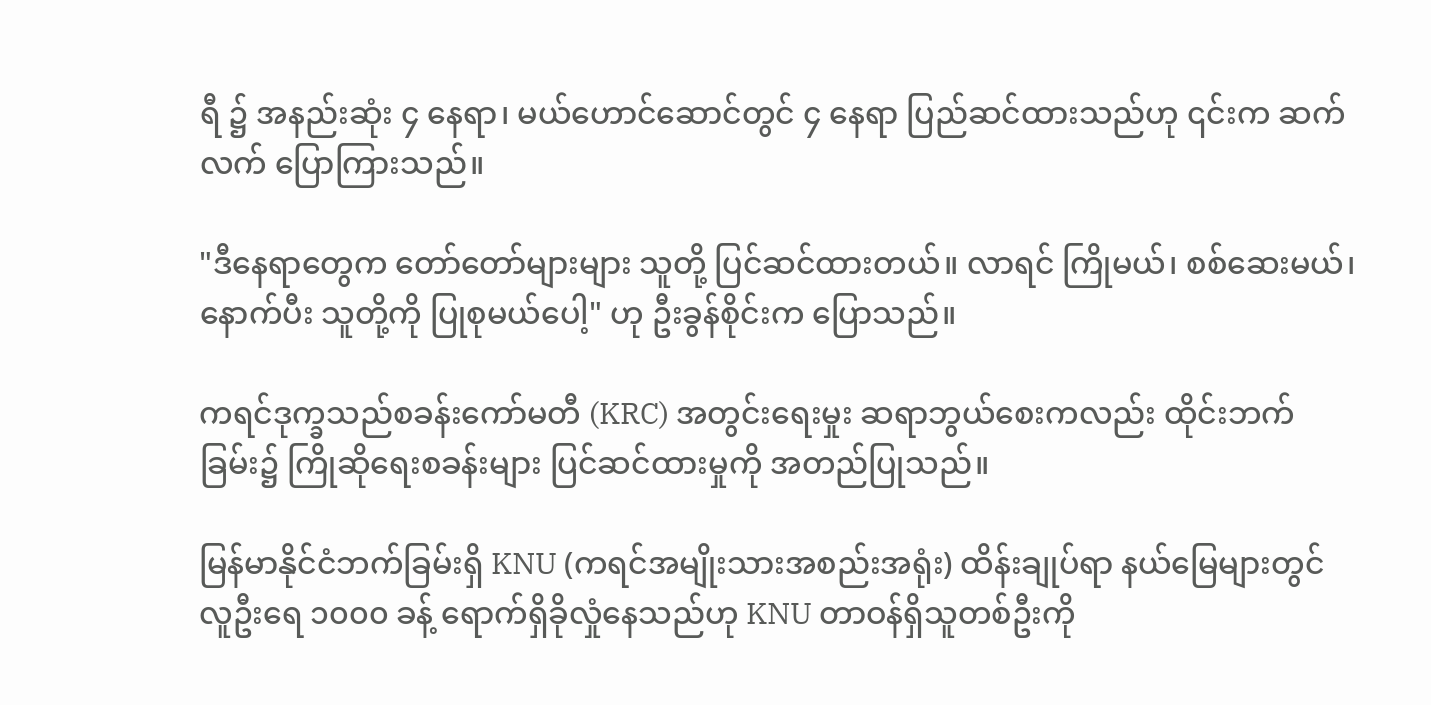ရီ ၌ အနည်းဆုံး ၄ နေရာ၊ မယ်ဟောင်ဆောင်တွင် ၄ နေရာ ပြည်ဆင်ထားသည်ဟု ၎င်းက ဆက်လက် ပြောကြားသည်။

"ဒီနေရာတွေက တော်တော်များများ သူတို့ ပြင်ဆင်ထားတယ်။ လာရင် ကြိုမယ်၊ စစ်ဆေးမယ်၊ နောက်ပီး သူတို့ကို ပြုစုမယ်ပေါ့" ဟု ဦးခွန်စိုင်းက ပြောသည်။

ကရင်ဒုက္ခသည်စခန်းကော်မတီ (KRC) အတွင်းရေးမှုး ဆရာဘွယ်စေးကလည်း ထိုင်းဘက်ခြမ်း၌ ကြိုဆိုရေးစခန်းများ ပြင်ဆင်ထားမှုကို အတည်ပြုသည်။

မြန်မာနိုင်ငံဘက်ခြမ်းရှိ KNU (ကရင်အမျိုးသားအစည်းအရုံး) ထိန်းချုပ်ရာ နယ်မြေများတွင် လူဦးရေ ၁၀၀၀ ခန့် ရောက်ရှိခိုလှုံနေသည်ဟု KNU တာဝန်ရှိသူတစ်ဦးကို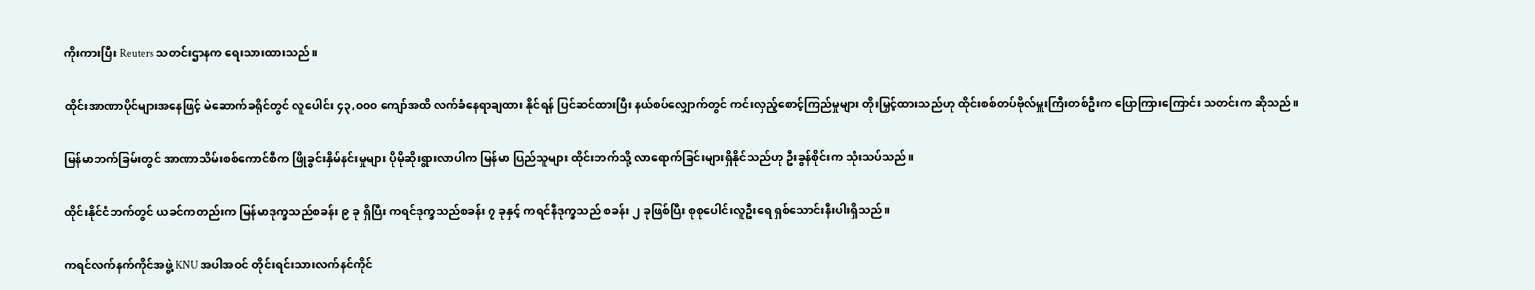ကိုးကားပြီး Reuters သတင်းဌာနက ရေးသားထားသည်။

ထိုင်းအာဏာပိုင်များအနေဖြင့် မဲဆောက်ခရိုင်တွင် လူပေါင်း ၄၃,၀၀၀ ကျော်အထိ လက်ခံနေရာချထား နိုင်ရန် ပြင်ဆင်ထားပြီး နယ်စပ်လျှောက်တွင် ကင်းလှည့်စောင့်ကြည်မှုများ တိုးမြှင့်ထားသည်ဟု ထိုင်းစစ်တပ်ဗိုလ်မှူးကြီးတစ်ဦးက ပြောကြားကြောင်း သတင်းက ဆိုသည်။

မြန်မာဘက်ခြမ်းတွင် အာဏာသိမ်းစစ်ကောင်စီက ဖြိုခွင်းနှိမ်နင်းမှုများ ပိုမိုဆိုးရွားလာပါက မြန်မာ ပြည်သူများ ထိုင်းဘက်သို့ လာရောက်ခြင်းများရှိနိုင်သည်ဟု ဦးခွန်စိုင်းက သုံးသပ်သည်။

ထိုင်းနိုင်ငံဘက်တွင် ယခင်ကတည်းက မြန်မာဒုက္ခသည်စခန်း ၉ ခု ရှိပြီး ကရင်ဒုက္ခသည်စခန်း ၇ ခုနှင့် ကရင်နီဒုက္ခသည် စခန်း ၂ ခုဖြစ်ပြီး စုစုပေါင်းလူဦးရေ ရှစ်သောင်းနီးပါးရှိသည်။

ကရင်လက်နက်ကိုင်အဖွဲ့ KNU အပါအဝင် တိုင်းရင်းသားလက်နင်ကိုင်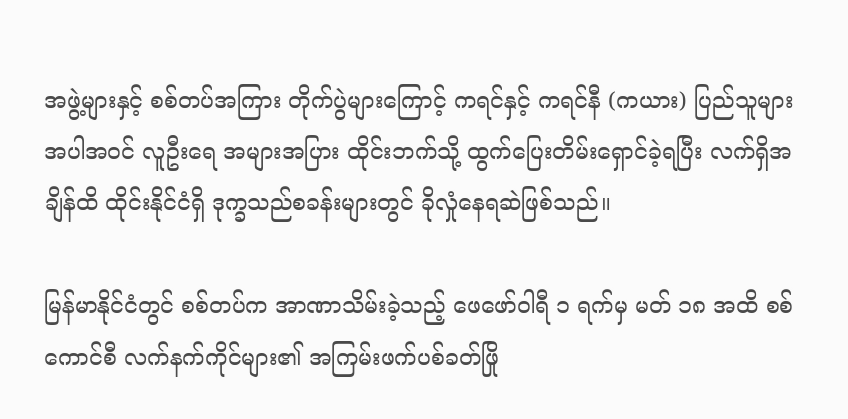အဖွဲ့များနှင့် စစ်တပ်အကြား တိုက်ပွဲများကြောင့် ကရင်နှင့် ကရင်နီ (ကယား) ပြည်သူများ အပါအဝင် လူဦးရေ အများအပြား ထိုင်းဘက်သို့ ထွက်ပြေးတိမ်းရှောင်ခဲ့ရပြီး လက်ရှိအချိန်ထိ ထိုင်းနိုင်ငံရှိ ဒုက္ခသည်စခန်းများတွင် ခိုလှုံနေရဆဲဖြစ်သည်။

မြန်မာနိုင်ငံတွင် စစ်တပ်က အာဏာသိမ်းခဲ့သည့် ဖေဖော်ဝါရီ ၁ ရက်မှ မတ် ၁၈ အထိ စစ်ကောင်စီ လက်နက်ကိုင်များ၏ အကြမ်းဖက်ပစ်ခတ်ဖြို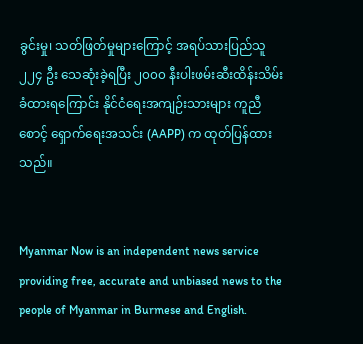ခွင်းမှု၊ သတ်ဖြတ်မှုများကြောင့် အရပ်သားပြည်သူ ၂၂၄ ဦး သေဆုံးခဲ့ရပြီး ၂၀၀၀ နီးပါးဖမ်းဆီးထိန်းသိမ်းခံထားရကြောင်း နိုင်ငံရေးအကျဉ်းသားများ ကူညီစောင့် ရှောက်ရေးအသင်း (AAPP) က ထုတ်ပြန်ထားသည်။


Myanmar Now is an independent news service providing free, accurate and unbiased news to the people of Myanmar in Burmese and English.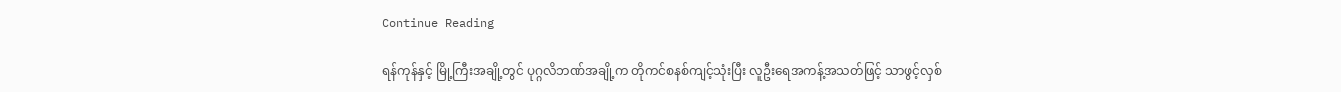Continue Reading

ရန်ကုန်နှင့် မြို့ကြီးအချို့တွင် ပုဂ္ဂလိဘဏ်အချို့က တိုကင်စနစ်ကျင့်သုံးပြီး လူဦးရေအကန့်အသတ်ဖြင့် သာဖွင့်လှစ်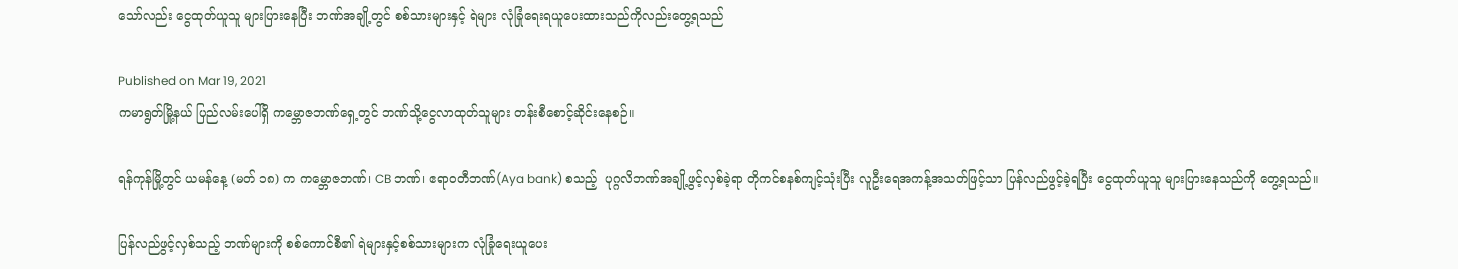သော်လည်း ငွေထုတ်ယူသူ များပြားနေပြီး ဘဏ်အချို့တွင် စစ်သားများနှင့် ရဲများ လုံခြုံရေးရယူပေးထားသည်ကိုလည်းတွေ့ရသည်

Published on Mar 19, 2021
ကမာရွတ်မြို့နယ် ပြည်လမ်းပေါ်ရှိ ကမ္ဘောဇဘဏ်ရှေ့တွင် ဘဏ်သို့ငွေလာထုတ်သူများ တန်းစီစောင့်ဆိုင်းနေစဉ်။

ရန်ကုန်မြို့တွင် ယမန်နေ့ (မတ် ၁၈) က ကမ္ဘောဇဘဏ်၊ CB ဘဏ်၊ ဧရာဝတီဘဏ်(Aya bank) စသည့်  ပုဂ္ဂလိဘဏ်အချို့ဖွင့်လှစ်ခဲ့ရာ တိုကင်စနစ်ကျင့်သုံးပြီး လူဦးရေအကန့်အသတ်ဖြင့်သာ ပြန်လည်ဖွင့်ခဲ့ရပြီး ငွေထုတ်ယူသူ များပြားနေသည်ကို တွေ့ရသည်။

ပြန်လည်ဖွင့်လှစ်သည့် ဘဏ်များကို စစ်ကောင်စီ၏ ရဲများနှင့်စစ်သားများက လုံခြုံရေးယူပေး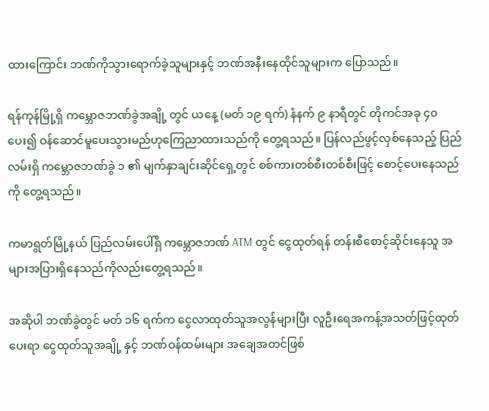ထားကြောင်း ဘဏ်ကိုသွားရောက်ခဲ့သူများနှင့် ဘဏ်အနီးနေထိုင်သူများက ပြောသည်။

ရန်ကုန်မြို့ရှိ ကမ္ဘောဇဘဏ်ခွဲအချို့ တွင် ယနေ့ (မတ် ၁၉ ရက်) နံနက် ၉ နာရီတွင် တိုကင်အခု ၄၀ ပေး၍ ဝန်ဆောင်မူပေးသွားမည်ဟုကြေညာထားသည်ကို တွေ့ရသည်။ ပြန်လည်ဖွင့်လှစ်နေသည့် ပြည်လမ်းရှိ ကမ္ဘောဇဘဏ်ခွဲ ၁ ၏ မျက်နှာချင်းဆိုင်ရှေ့တွင် စစ်ကားတစ်စီးတစ်စီးဖြင့် စောင့်ပေးနေသည်ကို တွေ့ရသည်။

ကမာရွတ်မြို့နယ် ပြည်လမ်းပေါ်ရှိ ကမ္ဘောဇဘဏ် ATM တွင် ငွေထုတ်ရန် တန်းစီစောင့်ဆိုင်းနေသူ အများအပြားရှိနေသည်ကိုလည်းတွေ့ရသည်။

အဆိုပါ ဘဏ်ခွဲတွင် မတ် ၁၆ ရက်က ငွေလာထုတ်သူအလွန်များပြီး လူဦးရေအကန့်အသတ်ဖြင့်ထုတ်ပေးရာ ငွေထုတ်သူအချို့ နှင့် ဘဏ်ဝန်ထမ်းများ အချေအတင်ဖြစ်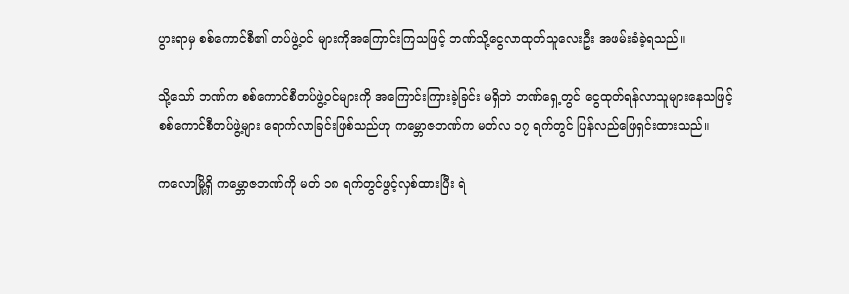ပွားရာမှ စစ်ကောင်စီ၏ တပ်ဖွဲ့ဝင် များကိုအကြောင်းကြသဖြင့် ဘဏ်သို့ငွေလာထုတ်သူလေးဦး အဖမ်းခံခဲ့ရသည်။

သို့သော် ဘဏ်က စစ်ကောင်စီတပ်ဖွဲ့ဝင်များကို အကြောင်းကြားခဲ့ခြင်း မရှိဘဲ ဘဏ်ရှေ့တွင် ငွေထုတ်ရန်လာသူများနေသဖြင့် စစ်ကောင်စီတပ်ဖွဲ့များ ရောက်လာခြင်းဖြစ်သည်ဟု ကမ္ဘောဇဘဏ်က မတ်လ ၁၇ ရက်တွင် ပြန်လည်ဖြေရှင်းထားသည်။

ကလောမြို့ရှိ ကမ္ဘောဇဘဏ်ကို မတ် ၁၈ ရက်တွင်ဖွင့်လှစ်ထားပြီး ရဲ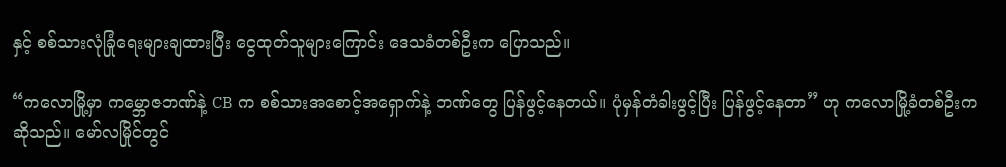နှင့် စစ်သားလုံခြုံရေးများချထားပြီး ငွေထုတ်သူများကြောင်း ဒေသခံတစ်ဦးက ပြောသည်။

“ကလောမြို့မှာ ကမ္ဘောဇဘဏ်နဲ့ CB က စစ်သားအစောင့်အရှောက်နဲ့ ဘဏ်တွေ ပြန်ဖွင့်နေတယ်။ ပုံမှန်တံခါးဖွင့်ပြီး ပြန်ဖွင့်နေတာ” ဟု ကလောမြို့ခံတစ်ဦးက ဆိုသည်။ မော်လမြိုင်တွင်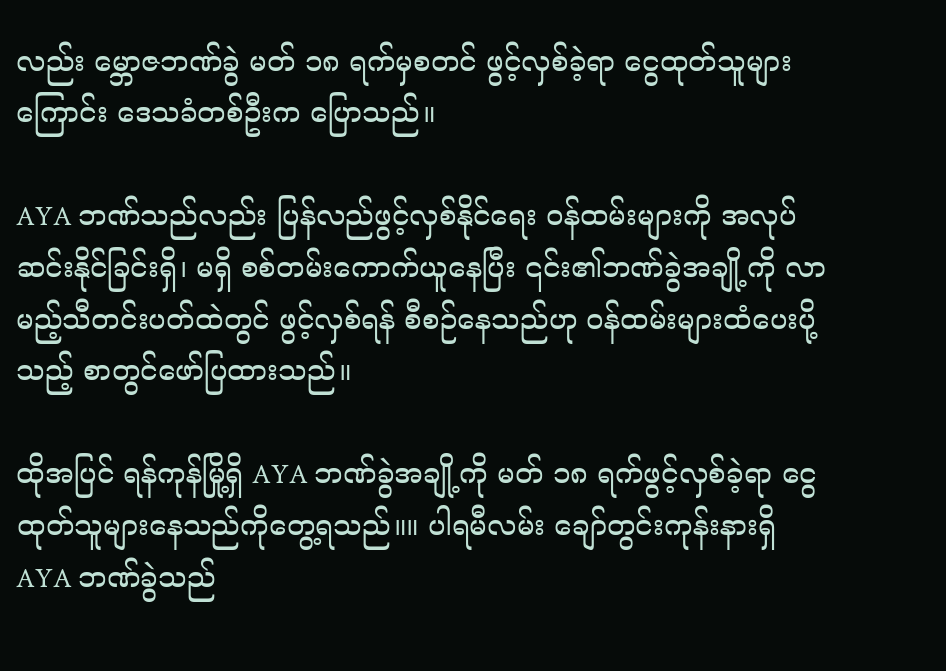လည်း မ္ဘောဇဘဏ်ခွဲ မတ် ၁၈ ရက်မှစတင် ဖွင့်လှစ်ခဲ့ရာ ငွေထုတ်သူများကြောင်း ဒေသခံတစ်ဦးက ပြောသည်။

AYA ဘဏ်သည်လည်း ပြန်လည်ဖွင့်လှစ်နိုင်ရေး ဝန်ထမ်းများကို အလုပ်ဆင်းနိုင်ခြင်းရှိ၊ မရှိ စစ်တမ်းကောက်ယူနေပြီး ၎င်း၏ဘဏ်ခွဲအချို့ကို လာမည့်သီတင်းပတ်ထဲတွင် ဖွင့်လှစ်ရန် စီစဉ်နေသည်ဟု ဝန်ထမ်းများထံပေးပို့သည့် စာတွင်ဖော်ပြထားသည်။

ထိုအပြင် ရန်ကုန်မြို့ရှိ AYA ဘဏ်ခွဲအချို့ကို မတ် ၁၈ ရက်ဖွင့်လှစ်ခဲ့ရာ ငွေထုတ်သူများနေသည်ကိုတွေ့ရသည်။။ ပါရမီလမ်း ချော်တွင်းကုန်းနားရှိ AYA ဘဏ်ခွဲသည်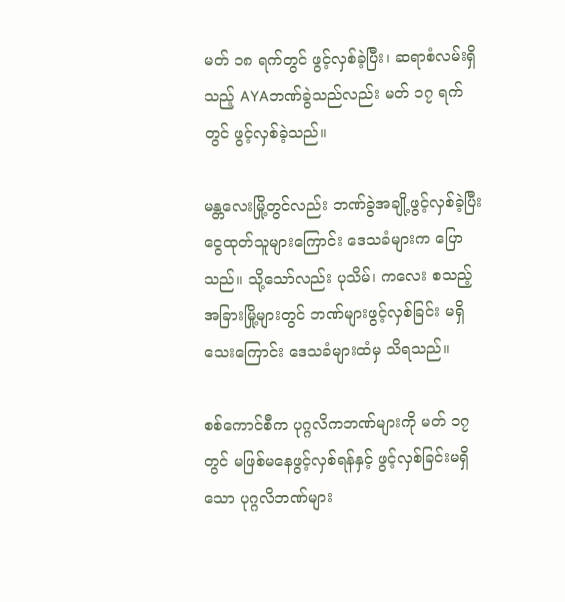မတ် ၁၈ ရက်တွင် ဖွင့်လှစ်ခဲ့ပြီး၊ ဆရာစံလမ်းရှိသည့် AYAဘဏ်ခွဲသည်လည်း မတ် ၁၇ ရက်တွင် ဖွင့်လှစ်ခဲ့သည်။

မန္တလေးမြို့တွင်လည်း ဘဏ်ခွဲအချို့ဖွင့်လှစ်ခဲ့ပြီး ငွေထုတ်သူများကြောင်း ဒေသခံများက ပြောသည်။ သို့သော်လည်း ပုသိမ်၊ ကလေး စသည့်အခြားမြို့များတွင် ဘဏ်များဖွင့်လှစ်ခြင်း မရှိသေးကြောင်း ဒေသခံများထံမှ သိရသည်။

စစ်ကောင်စီက ပုဂ္ဂလိကဘဏ်များကို မတ် ၁၇ တွင် မဖြစ်မနေဖွင့်လှစ်ရန်နှင့် ဖွင့်လှစ်ခြင်းမရှိသော ပုဂ္ဂလိဘဏ်များ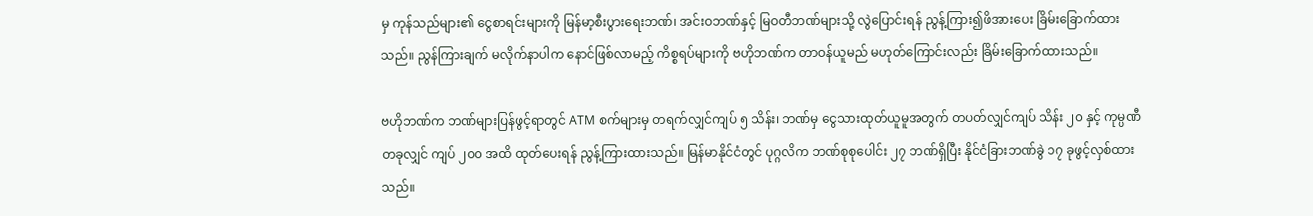မှ ကုန်သည်များ၏ ငွေစာရင်းများကို မြန်မာ့စီးပွားရေးဘဏ်၊ အင်းဝဘဏ်နှင့် မြဝတီဘဏ်များသို့ လွဲပြောင်းရန် ညွန့်ကြား၍ဖိအားပေး ခြိမ်းခြောက်ထားသည်။ ညွန်ကြားချက် မလိုက်နာပါက နောင်ဖြစ်လာမည့် ကိစ္စရပ်များကို ဗဟိုဘဏ်က တာဝန်ယူမည် မဟုတ်ကြောင်းလည်း ခြိမ်းခြောက်ထားသည်။

ဗဟိုဘဏ်က ဘဏ်များပြန်ဖွင့်ရာတွင် ATM စက်များမှ တရက်လျှင်ကျပ် ၅ သိန်း၊ ဘဏ်မှ ငွေသားထုတ်ယူမူအတွက် တပတ်လျှင်ကျပ် သိန်း ၂၀ နှင့် ကုမ္ပဏီတခုလျှင် ကျပ် ၂၀၀ အထိ ထုတ်ပေးရန် ညွန့်ကြားထားသည်။ မြန်မာနိုင်ငံတွင် ပုဂ္ဂလိက ဘဏ်စုစုပေါင်း ၂၇ ဘဏ်ရှိပြီး နိုင်ငံခြားဘဏ်ခွဲ ၁၇ ခုဖွင့်လှစ်ထားသည်။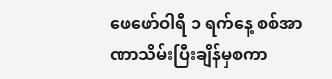ဖေဖော်ဝါရီ ၁ ရက်နေ့ စစ်အာဏာသိမ်းပြီးချိန်မှစကာ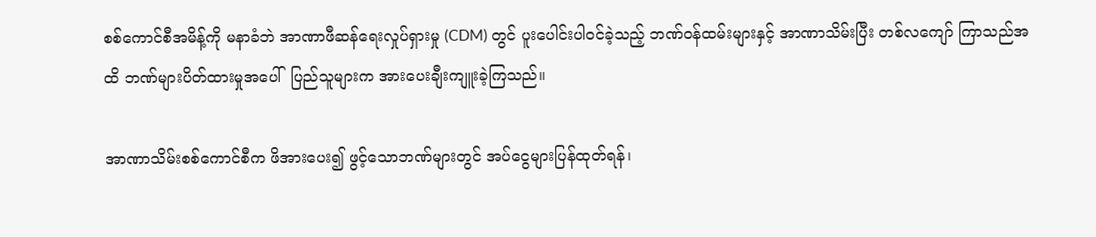စစ်ကောင်စီအမိန့်ကို မနာခံဘဲ အာဏာဖီဆန်ရေးလှုပ်ရှားမှု (CDM) တွင် ပူးပေါင်းပါဝင်ခဲ့သည့် ဘဏ်ဝန်ထမ်းများနှင့် အာဏာသိမ်းပြီး တစ်လကျော် ကြာသည်အထိ ဘဏ်များပိတ်ထားမှုအပေါ်  ပြည်သူများက အားပေးချီးကျူးခဲ့ကြသည်။

အာဏာသိမ်းစစ်ကောင်စီက ဖိအားပေး၍ ဖွင့်သောဘဏ်များတွင် အပ်ငွေများပြန်ထုတ်ရန်၊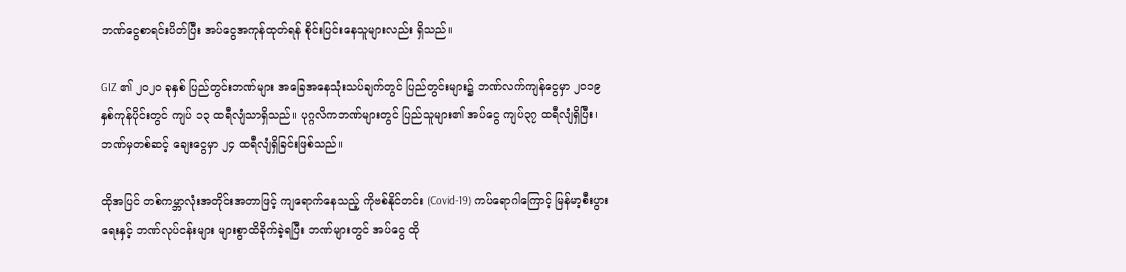ဘဏ်ငွေစာရင်းပိတ်ပြီး အပ်ငွေအကုန်ထုတ်ရန် စိုင်းပြင်းနေသူများလည်း ရှိသည်။

GIZ ၏ ၂၀၂၀ ခုနှစ် ပြည်တွင်းဘဏ်များ အခြေအနေသုံးသပ်ချက်တွင် ပြည်တွင်းများ၌ ဘဏ်လက်ကျန်ငွေမှာ ၂၀၁၉ နှစ်ကုန်ပိုင်းတွင် ကျပ် ၁၃ ထရီလျံသာရှိသည်။ ပုဂ္ဂလိကဘဏ်များတွင် ပြည်သူများ၏ အပ်ငွေ ကျပ်၃၇ ထရီလျံရှိပြီး၊ ဘဏ်မှတစ်ဆင့် ချေးငွေမှာ ၂၄ ထရီလျံရှိခြင်းဖြစ်သည်။

ထိုအပြင် တစ်ကမ္ဘာလုံးအတိုင်းအတာဖြင့် ကျရောက်နေသည့် ကိုဗစ်နိုင်တင်း (Covid-19) ကပ်ရောဂါကြောင့် မြန်မာ့စီးပွားရေးနှင့် ဘဏ်လုပ်ငန်းများ များစွာထိခိုက်ခဲ့ရပြီး ဘဏ်များတွင် အပ်ငွေ ထို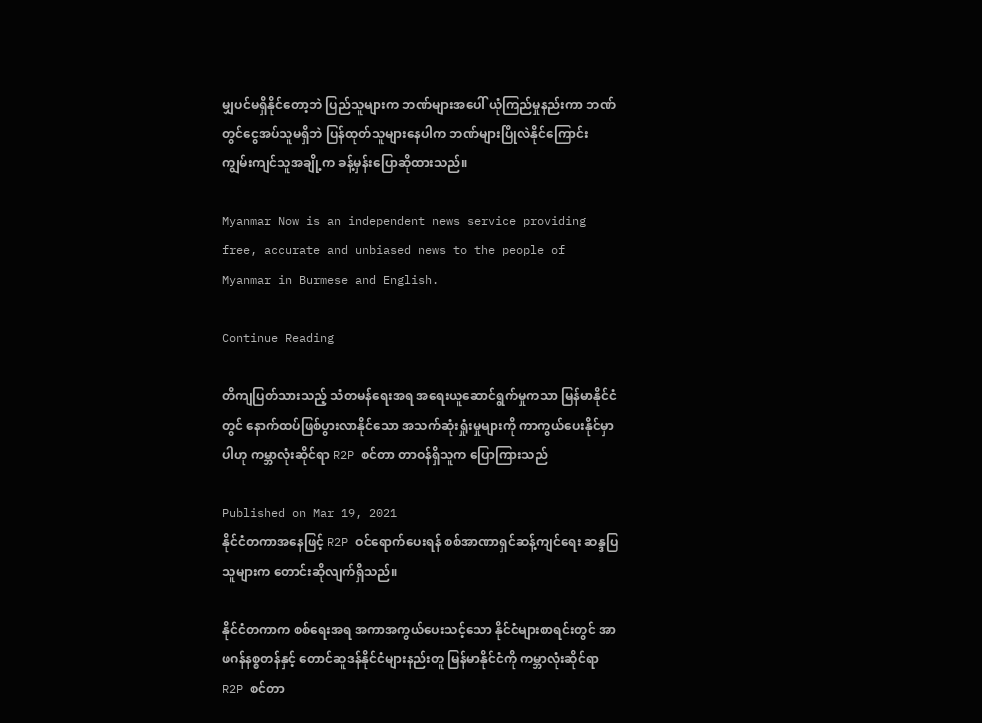မျှပင်မရှိနိုင်တော့ဘဲ ပြည်သူများက ဘဏ်များအပေါ် ယုံကြည်မှုနည်းကာ ဘဏ်တွင်ငွေအပ်သူမရှိဘဲ ပြန်ထုတ်သူများနေပါက ဘဏ်များပြိုလဲနိုင်ကြောင်း ကျွမ်းကျင်သူအချို့က ခန့်မှန်းပြောဆိုထားသည်။

Myanmar Now is an independent news service providing free, accurate and unbiased news to the people of Myanmar in Burmese and English.

Continue Reading

တိကျပြတ်သားသည့် သံတမန်ရေးအရ အရေးယူဆောင်ရွက်မှုကသာ မြန်မာနိုင်ငံတွင် နောက်ထပ်ဖြစ်ပွားလာနိုင်သော အသက်ဆုံးရှုံးမှုများကို ကာကွယ်ပေးနိုင်မှာပါဟု ကမ္ဘာလုံးဆိုင်ရာ R2P စင်တာ တာဝန်ရှိသူက ပြောကြားသည်

Published on Mar 19, 2021
နိုင်ငံတကာအနေဖြင့် R2P ဝင်ရောက်ပေးရန် စစ်အာဏာရှင်ဆန့်ကျင်ရေး ဆန္ဒပြသူများက တောင်းဆိုလျက်ရှိသည်။

နိုင်ငံတကာက စစ်ရေးအရ အကာအကွယ်ပေးသင့်သော နိုင်ငံများစာရင်းတွင် အာဖဂန်နစ္စတန်နှင့် တောင်ဆူဒန်နိုင်ငံများနည်းတူ မြန်မာနိုင်ငံကို ကမ္ဘာလုံးဆိုင်ရာ R2P စင်တာ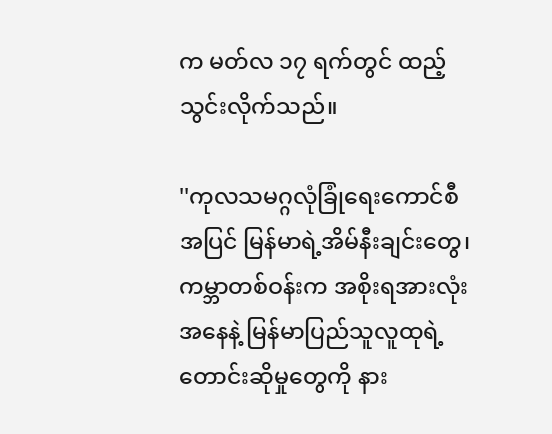က မတ်လ ၁၇ ရက်တွင် ထည့်သွင်းလိုက်သည်။

''ကုလသမဂ္ဂလုံခြုံရေးကောင်စီအပြင် မြန်မာရဲ့အိမ်နီးချင်းတွေ၊ ကမ္ဘာတစ်ဝန်းက အစိုးရအားလုံးအနေနဲ့ မြန်မာပြည်သူလူထုရဲ့ တောင်းဆိုမှုတွေကို နား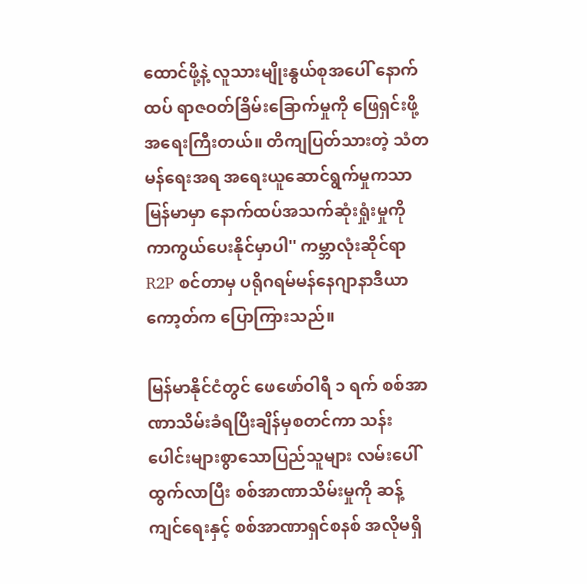ထောင်ဖို့နဲ့ လူသားမျိုးနွယ်စုအပေါ် နောက်ထပ် ရာဇဝတ်ခြိမ်းခြောက်မှုကို ဖြေရှင်းဖို့ အရေးကြီးတယ်။ တိကျပြတ်သားတဲ့ သံတမန်ရေးအရ အရေးယူဆောင်ရွက်မှုကသာ မြန်မာမှာ နောက်ထပ်အသက်ဆုံးရှုံးမှုကို ကာကွယ်ပေးနိုင်မှာပါ'' ကမ္ဘာလုံးဆိုင်ရာ R2P စင်တာမှ ပရိုဂရမ်မန်နေဂျာနာဒီယာကော့တ်က ပြောကြားသည်။

မြန်မာနိုင်ငံတွင် ဖေဖော်ဝါရီ ၁ ရက် စစ်အာဏာသိမ်းခံရပြီးချိန်မှစတင်ကာ သန်းပေါင်းများစွာသောပြည်သူများ လမ်းပေါ်ထွက်လာပြီး စစ်အာဏာသိမ်းမှုကို ဆန့်ကျင်ရေးနှင့် စစ်အာဏာရှင်စနစ် အလိုမရှိ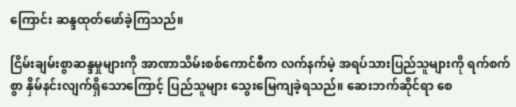ကြောင်း ဆန္ဒထုတ်ဖော်ခဲ့ကြသည်။

ငြိမ်းချမ်းစွာဆန္ဒမှုများကို အာဏာသိမ်းစစ်ကောင်စီက လက်နက်မဲ့ အရပ်သားပြည်သူများကို ရက်စက်စွာ နှိမ်နင်းလျက်ရှိသောကြောင့် ပြည်သူများ သွေးမြေကျခဲ့ရသည်။ ဆေးဘက်ဆိုင်ရာ စေ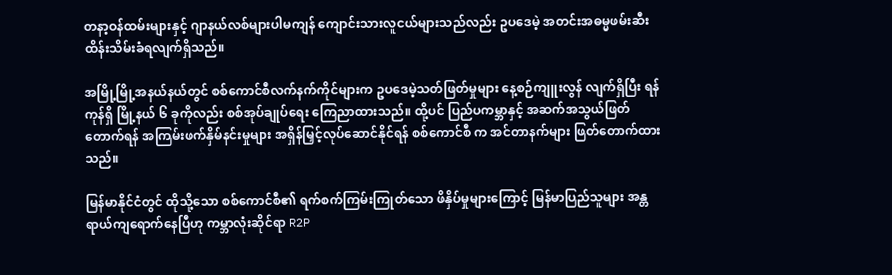တနာ့ဝန်ထမ်းများနှင့် ဂျာနယ်လစ်များပါမကျန် ကျောင်းသားလူငယ်များသည်လည်း ဥပဒေမဲ့ အတင်းအဓမ္မဖမ်းဆီးထိန်းသိမ်းခံရလျက်ရှိသည်။

အမြို့မြို့အနယ်နယ်တွင် စစ်ကောင်စီလက်နက်ကိုင်များက ဥပဒေမဲ့သတ်ဖြတ်မှုများ နေ့စဉ်ကျူးလွန် လျက်ရှိပြီး ရန်ကုန်ရှိ မြို့နယ် ၆ ခုကိုလည်း စစ်အုပ်ချုပ်ရေး ကြေညာထားသည်။ ထို့ပင် ပြည်ပကမ္ဘာနှင့် အဆက်အသွယ်ဖြတ်တောက်ရန် အကြမ်းဖက်နှိမ်နင်းမှုများ အရှိန်မြှင့်လုပ်ဆောင်နိုင်ရန် စစ်ကောင်စီ က အင်တာနက်များ ဖြတ်တောက်ထားသည်။

မြန်မာနိုင်ငံတွင် ထိုသို့သော စစ်ကောင်စီ၏ ရက်စက်ကြမ်းကြုတ်သော ဖိနှိပ်မှုများကြောင့် မြန်မာပြည်သူများ အန္တရာယ်ကျရောက်နေပြီဟု ကမ္ဘာလုံးဆိုင်ရာ R2P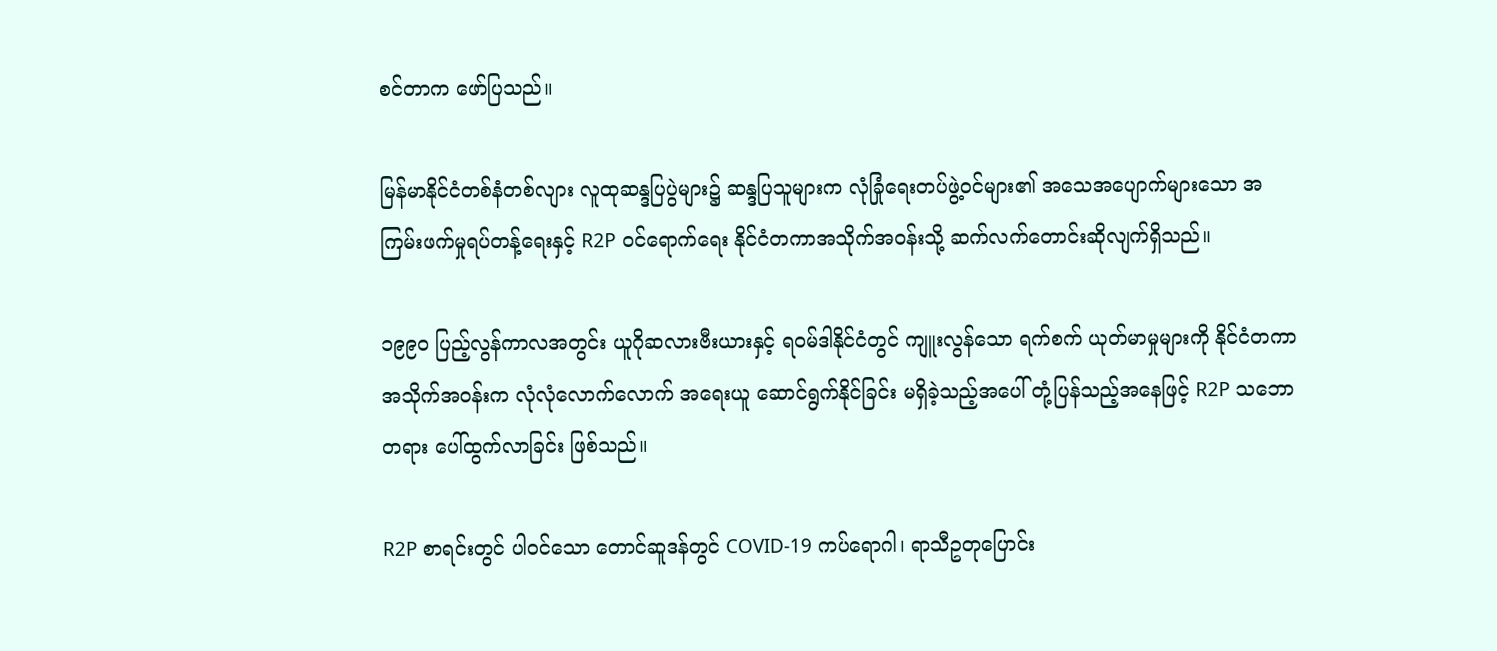စင်တာက ဖော်ပြသည်။

မြန်မာနိုင်ငံတစ်နံတစ်လျား လူထုဆန္ဒပြပွဲများ၌ ဆန္ဒပြသူများက လုံခြုံရေးတပ်ဖွဲ့ဝင်များ၏ အသေအပျောက်များသော အကြမ်းဖက်မှုရပ်တန့်ရေးနှင့် R2P ဝင်ရောက်ရေး နိုင်ငံတကာအသိုက်အဝန်းသို့ ဆက်လက်တောင်းဆိုလျက်ရှိသည်။

၁၉၉၀ ပြည့်လွန်ကာလအတွင်း ယူဂိုဆလားဗီးယားနှင့် ရဝမ်ဒါနိုင်ငံတွင် ကျူးလွန်သော ရက်စက် ယုတ်မာမှုများကို နိုင်ငံတကာအသိုက်အဝန်းက လုံလုံလောက်လောက် အရေးယူ ဆောင်ရွက်နိုင်ခြင်း မရှိခဲ့သည့်အပေါ် တုံ့ပြန်သည့်အနေဖြင့် R2P သဘောတရား ပေါ်ထွက်လာခြင်း ဖြစ်သည်။

R2P စာရင်းတွင် ပါဝင်သော တောင်ဆူဒန်တွင် COVID-19 ကပ်ရောဂါ၊ ရာသီဥတုပြောင်း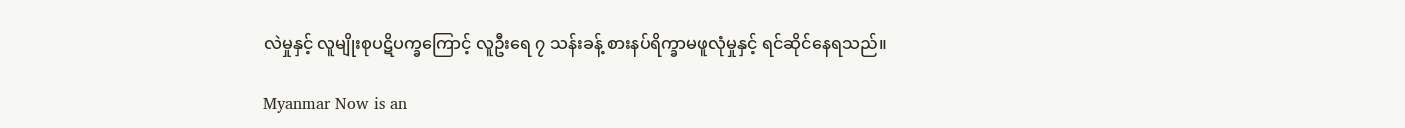လဲမှုနှင့် လူမျိုးစုပဋိပက္ခကြောင့် လူဦးရေ ၇ သန်းခန့် စားနပ်ရိက္ခာမဖူလုံမှုနှင့် ရင်ဆိုင်နေရသည်။

Myanmar Now is an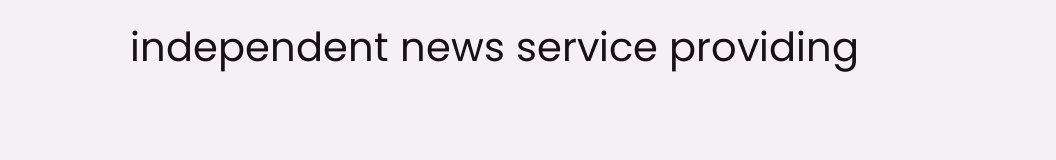independent news service providing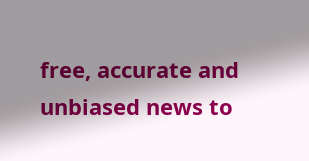free, accurate and unbiased news to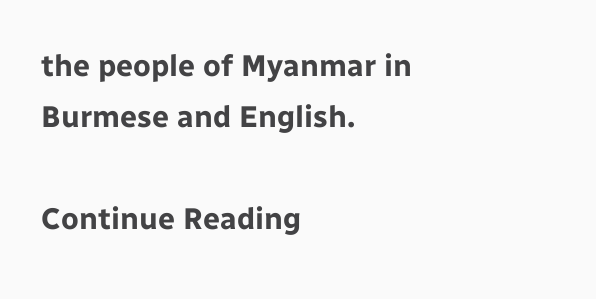the people of Myanmar in Burmese and English.

Continue Reading